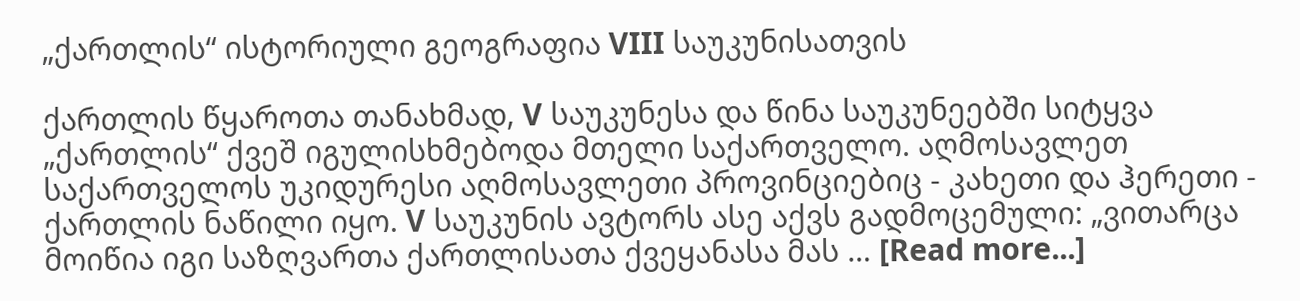„ქართლის“ ისტორიული გეოგრაფია VIII საუკუნისათვის

ქართლის წყაროთა თანახმად, V საუკუნესა და წინა საუკუნეებში სიტყვა „ქართლის“ ქვეშ იგულისხმებოდა მთელი საქართველო. აღმოსავლეთ საქართველოს უკიდურესი აღმოსავლეთი პროვინციებიც - კახეთი და ჰერეთი - ქართლის ნაწილი იყო. V საუკუნის ავტორს ასე აქვს გადმოცემული: „ვითარცა მოიწია იგი საზღვართა ქართლისათა ქვეყანასა მას … [Read more...]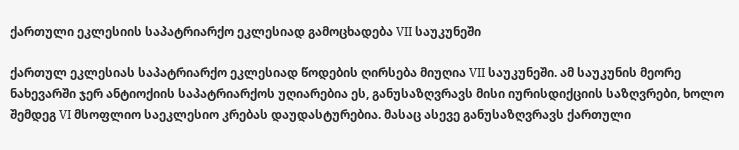ქართული ეკლესიის საპატრიარქო ეკლესიად გამოცხადება VII საუკუნეში

ქართულ ეკლესიას საპატრიარქო ეკლესიად წოდების ღირსება მიუღია VII საუკუნეში. ამ საუკუნის მეორე ნახევარში ჯერ ანტიოქიის საპატრიარქოს უღიარებია ეს, განუსაზღვრავს მისი იურისდიქციის საზღვრები, ხოლო შემდეგ VI მსოფლიო საეკლესიო კრებას დაუდასტურებია. მასაც ასევე განუსაზღვრავს ქართული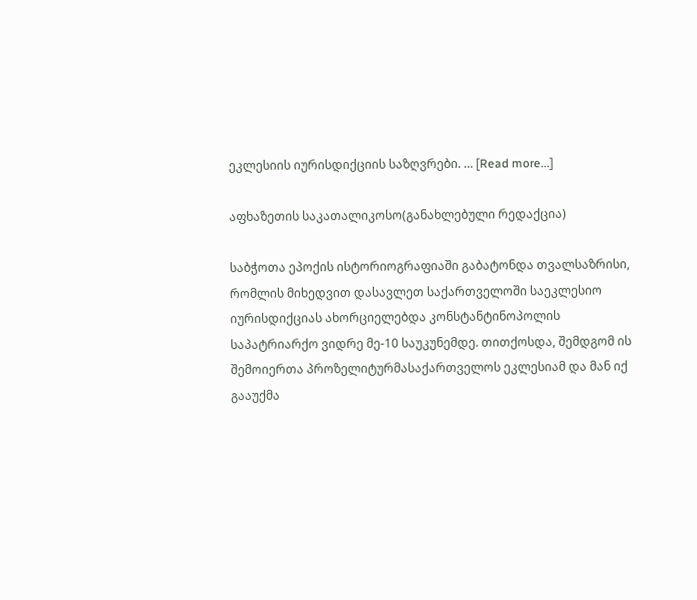ეკლესიის იურისდიქციის საზღვრები. … [Read more...]

აფხაზეთის საკათალიკოსო(განახლებული რედაქცია)

საბჭოთა ეპოქის ისტორიოგრაფიაში გაბატონდა თვალსაზრისი, რომლის მიხედვით დასავლეთ საქართველოში საეკლესიო იურისდიქციას ახორციელებდა კონსტანტინოპოლის საპატრიარქო ვიდრე მე-10 საუკუნემდე. თითქოსდა, შემდგომ ის შემოიერთა პროზელიტურმასაქართველოს ეკლესიამ და მან იქ გააუქმა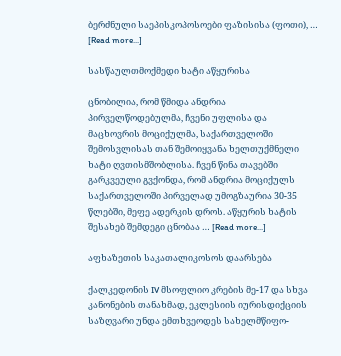ბერძნული საეპისკოპოსოები ფაზისისა (ფოთი), … [Read more...]

სასწაულთმოქმედი ხატი აწყურისა

ცნობილია, რომ წმიდა ანდრია პირველწოდებულმა, ჩვენი უფლისა და მაცხოვრის მოციქულმა, საქართველოში შემოსვლისას თან შემოიყვანა ხელთუქმნელი ხატი ღვთისმშობლისა. ჩვენ წინა თავებში გარკვეული გვქონდა, რომ ანდრია მოციქულს საქართველოში პირველად უმოგზაურია 30-35 წლებში, მეფე ადერკის დროს. აწყურის ხატის შესახებ შემდეგი ცნობაა … [Read more...]

აფხაზეთის საკათალიკოსოს დაარსება

ქალკედონის IV მსოფლიო კრების მე-17 და სხვა კანონების თანახმად, ეკლესიის იურისდიქციის საზღვარი უნდა ემთხვეოდეს სახელმწიფო-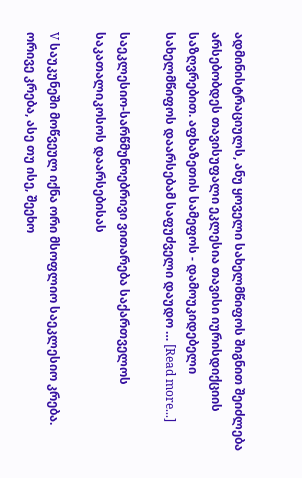ადმინისტრაციულს, ანუ ყოველი სახელმწიფოს შიგნით შეიძლება არსებობდეს თავისუფალი ეკლესია თავისი იურისდიქციის საზღვრებით. აფხაზეთის სამეფოს - დამოუკიდებელი სახელმწიფოს დაარსებამ საფუძველი დაუდო … [Read more...]

საეკლესიო-სარწმუნოებრივი ვითარება საქართველოს საკათალიკოსოს დაარსებისას

V საუკუნეში მოწვეულ იქნა ორი მსოფლიო საეკლესიო კრება. ორივე კრება, ასე თუ ისე, შეეხო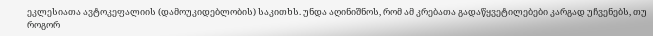ეკლესიათა ავტოკეფალიის (დამოუკიდებლობის) საკითხს. უნდა აღინიშნოს, რომ ამ კრებათა გადაწყვეტილებები კარგად უჩვენებს, თუ როგორ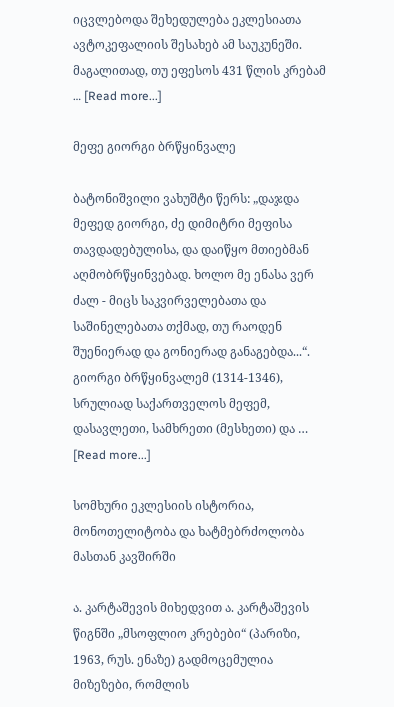იცვლებოდა შეხედულება ეკლესიათა ავტოკეფალიის შესახებ ამ საუკუნეში. მაგალითად, თუ ეფესოს 431 წლის კრებამ … [Read more...]

მეფე გიორგი ბრწყინვალე

ბატონიშვილი ვახუშტი წერს: „დაჯდა მეფედ გიორგი, ძე დიმიტრი მეფისა თავდადებულისა, და დაიწყო მთიებმან აღმობრწყინვებად. ხოლო მე ენასა ვერ ძალ - მიცს საკვირველებათა და საშინელებათა თქმად, თუ რაოდენ შუენიერად და გონიერად განაგებდა...“. გიორგი ბრწყინვალემ (1314-1346), სრულიად საქართველოს მეფემ, დასავლეთი, სამხრეთი (მესხეთი) და … [Read more...]

სომხური ეკლესიის ისტორია, მონოთელიტობა და ხატმებრძოლობა მასთან კავშირში

ა. კარტაშევის მიხედვით ა. კარტაშევის წიგნში „მსოფლიო კრებები“ (პარიზი, 1963, რუს. ენაზე) გადმოცემულია მიზეზები, რომლის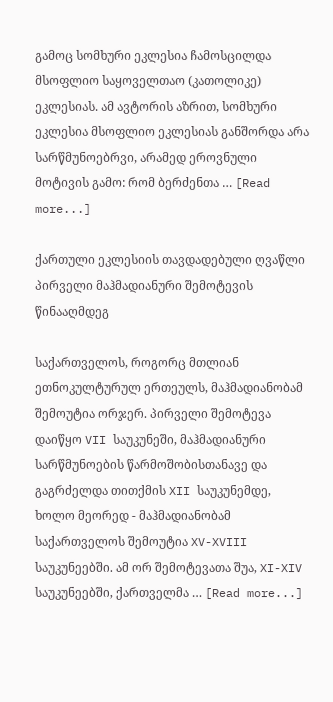გამოც სომხური ეკლესია ჩამოსცილდა მსოფლიო საყოველთაო (კათოლიკე) ეკლესიას. ამ ავტორის აზრით, სომხური ეკლესია მსოფლიო ეკლესიას განშორდა არა სარწმუნოებრვი, არამედ ეროვნული მოტივის გამო: რომ ბერძენთა … [Read more...]

ქართული ეკლესიის თავდადებული ღვაწლი პირველი მაჰმადიანური შემოტევის წინააღმდეგ

საქართველოს, როგორც მთლიან ეთნოკულტურულ ერთეულს, მაჰმადიანობამ შემოუტია ორჯერ. პირველი შემოტევა დაიწყო VII საუკუნეში, მაჰმადიანური სარწმუნოების წარმოშობისთანავე და გაგრძელდა თითქმის XII საუკუნემდე, ხოლო მეორედ - მაჰმადიანობამ საქართველოს შემოუტია XV-XVIII საუკუნეებში. ამ ორ შემოტევათა შუა, XI-XIV საუკუნეებში, ქართველმა … [Read more...]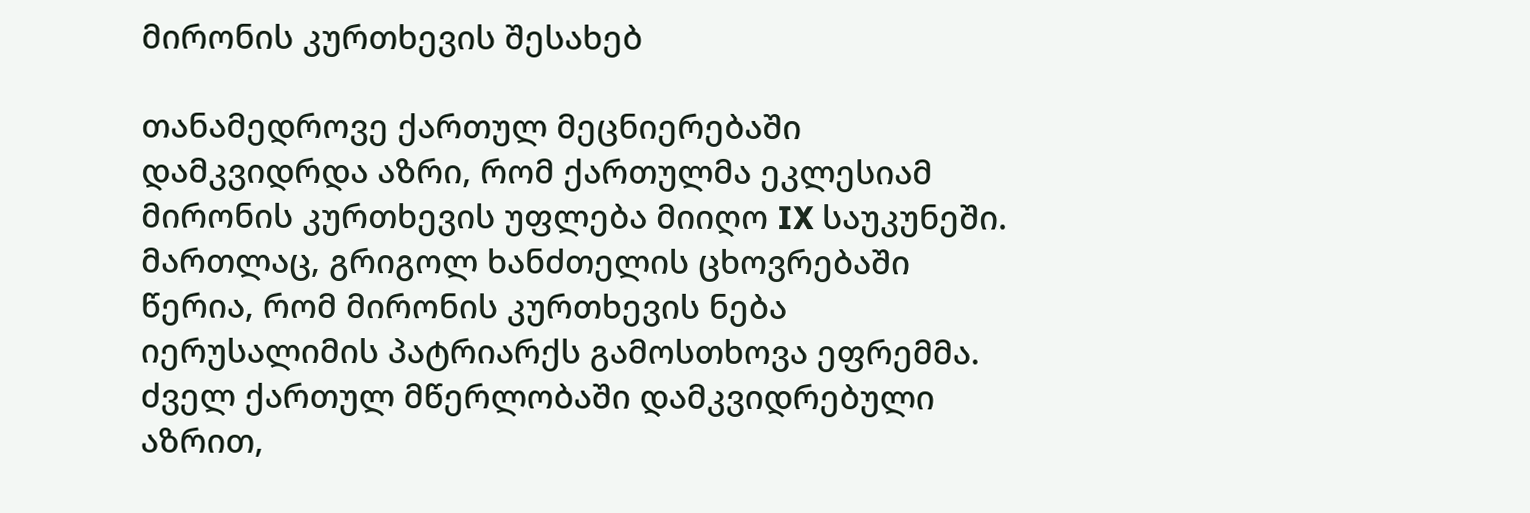მირონის კურთხევის შესახებ

თანამედროვე ქართულ მეცნიერებაში დამკვიდრდა აზრი, რომ ქართულმა ეკლესიამ მირონის კურთხევის უფლება მიიღო IX საუკუნეში. მართლაც, გრიგოლ ხანძთელის ცხოვრებაში წერია, რომ მირონის კურთხევის ნება იერუსალიმის პატრიარქს გამოსთხოვა ეფრემმა. ძველ ქართულ მწერლობაში დამკვიდრებული აზრით,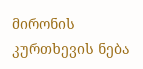მირონის კურთხევის ნება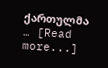ქართულმა … [Read more...]